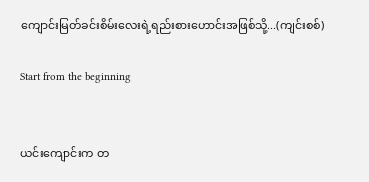ကျောင်းမြတ်ခင်းစိမ်းလေးရဲ့ရည်းစားဟောင်းအဖြစ်သို့...(ကျင်းစစ်)

Start from the beginning


ယင်းကျောင်းက တ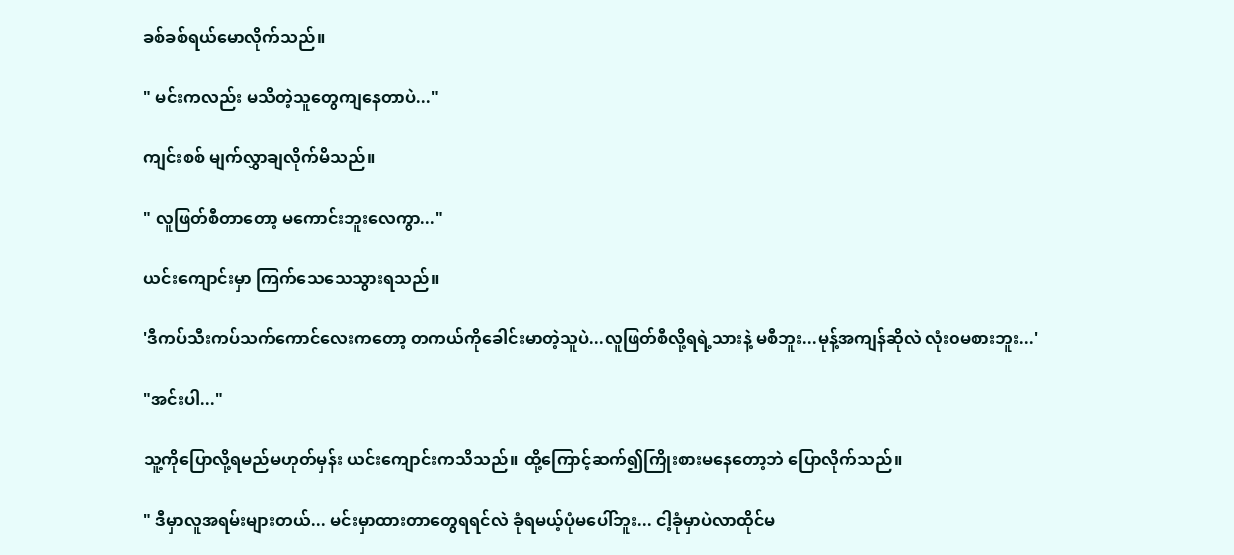ခစ်ခစ်ရယ်မောလိုက်သည်။

" မင်းကလည်း မသိတဲ့သူတွေကျနေတာပဲ..."

ကျင်းစစ် မျက်လွှာချလိုက်မိသည်။

" လူဖြတ်စီတာတော့ မကောင်းဘူးလေကွာ..."

ယင်းကျောင်းမှာ ကြက်သေသေသွားရသည်။

'ဒီကပ်သီးကပ်သက်ကောင်လေးကတော့ တကယ်ကိုခေါင်းမာတဲ့သူပဲ...လူဖြတ်စီလို့ရရဲ့သားနဲ့ မစီဘူး...မုန့်အကျန်ဆိုလဲ လုံး၀မစားဘူး...'

"အင်းပါ..."

သူ့ကိုပြောလို့ရမည်မဟုတ်မှန်း ယင်းကျောင်းကသိသည်။ ထို့ကြောင့်ဆက်၍ကြိုးစားမ‌နေတော့ဘဲ ပြောလိုက်သည်။

" ဒီမှာလူအရမ်းများတယ်... မင်းမှာထားတာတွေရရင်လဲ ခုံရမယ့်ပုံမပေါ်ဘူး... ငါ့ခုံမှာပဲလာထိုင်မ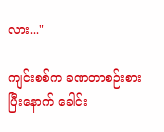လား..."

ကျင်းစစ်က ခဏတာစဉ်းစားပြီးနောက် ခေါင်း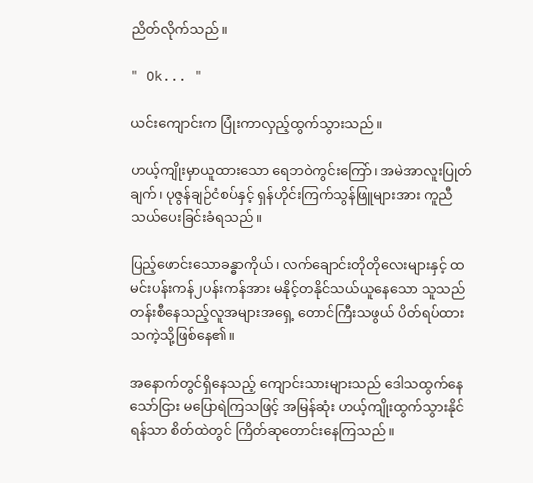ညိတ်လိုက်သည်။

" Ok... "

ယင်းကျောင်းက ပြုံးကာလှည့်ထွက်သွားသည်။

ဟယ့်ကျိုးမှာယူထားသော ရေဘဝဲကွင်းကြော်၊ အမဲအာလူးပြုတ်ချက်၊ ပုဇွန်ချဉ်ငံစပ်နှင့် ရှန်ဟိုင်းကြက်သွန်ဖြူများအား ကူညီသယ်ပေးခြင်းခံရသည်။

ပြည့်ဖောင်းသောခန္ဓာကိုယ်၊ လက်ချောင်းတိုတိုလေးများနှင့် ထမင်းပန်းကန်၂ပန်းကန်အား မနိုင့်တနိုင်သယ်ယူနေသော သူသည် တန်းစီနေသည့်လူအများအရှေ့ တောင်ကြီးသဖွယ် ပိတ်ရပ်ထားသကဲ့သို့ဖြစ်နေ၏။

အနောက်တွင်ရှိနေသည့် ကျောင်းသားများသည် ဒေါသထွက်နေသော်ငြား မပြောရဲကြသဖြင့် အမြန်ဆုံး ဟယ့်ကျိုးထွက်သွားနိုင်ရန်သာ စိတ်ထဲတွင် ကြိတ်ဆုတောင်းနေကြသည်။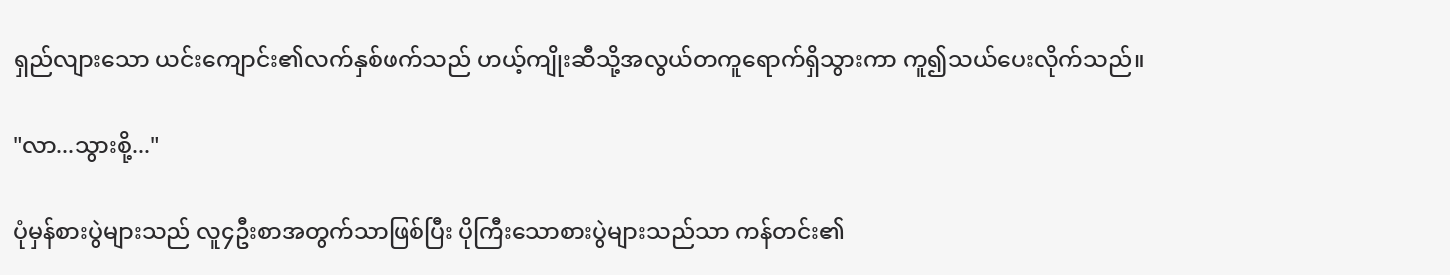ရှည်လျားသော ယင်းကျောင်း၏လက်နှစ်ဖက်သည် ဟယ့်ကျိုးဆီသို့အလွယ်တကူရောက်ရှိသွားကာ ကူ၍သယ်ပေးလိုက်သည်။

"လာ...သွားစို့..."

ပုံမှန်စားပွဲများသည် လူ၄ဦးစာအတွက်သာဖြစ်ပြီး ပိုကြီးသောစားပွဲများသည်သာ ကန်တင်း၏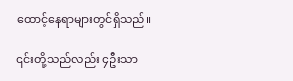ထောင့်နေရာများတွင်ရှိသည်။

၎င်းတို့သည်လည်း ၄ဦးသာ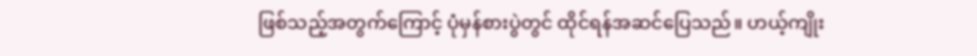ဖြစ်သည့်အတွက်ကြောင့် ပုံမှန်စားပွဲတွင် ထိုင်ရန်အဆင်ပြေသည်။ ဟယ့်ကျိုး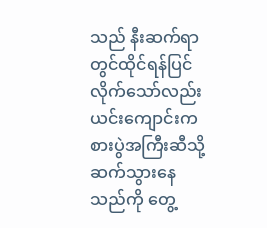သည် နီးဆက်ရာတွင်ထိုင်ရန်ပြင်လိုက်သော်လည်း ယင်းကျောင်းက စားပွဲအကြီးဆီသို့ဆက်သွားနေသည်ကို တွေ့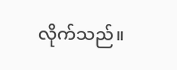လိုက်သည်။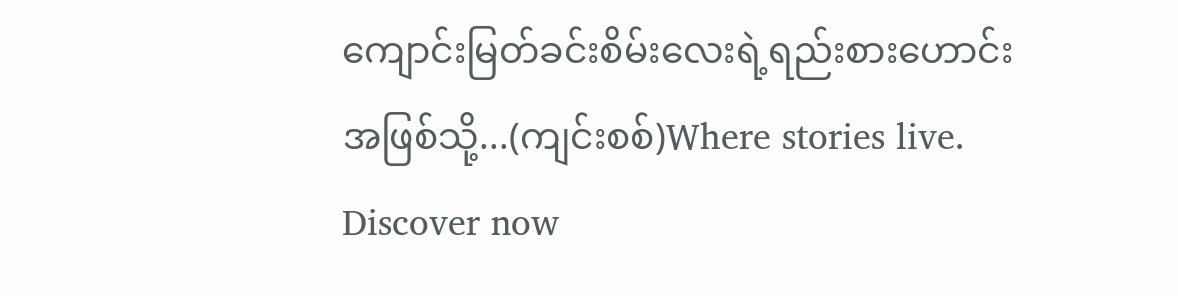ကျောင်းမြတ်ခင်းစိမ်းလေးရဲ့ရည်းစားဟောင်းအဖြစ်သို့...(ကျင်းစစ်)Where stories live. Discover now